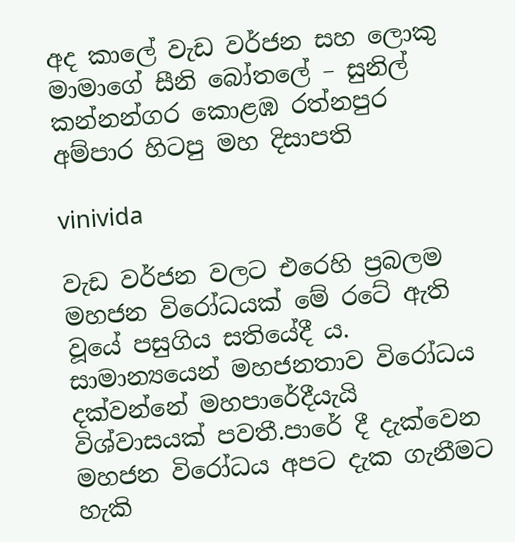අද කාලේ වැඩ වර්ජන සහ ලොකු මාමාගේ සීනි බෝතලේ – සුනිල් කන්නන්ගර කොළඹ රත්නපුර අම්පාර හිටපු මහ දිසාපති

vinivida

වැඩ වර්ජන වලට එරෙහි ප්‍රබලම මහජන විරෝධයක් මේ රටේ ඇති වූයේ පසුගිය සතියේදී ය. සාමාන්‍යයෙන් මහජනතාව විරෝධය දක්වන්නේ මහපාරේදීයැයි විශ්වාසයක් පවතී.පාරේ දී දැක්වෙන මහජන විරෝධය අපට දැක ගැනීමට හැකි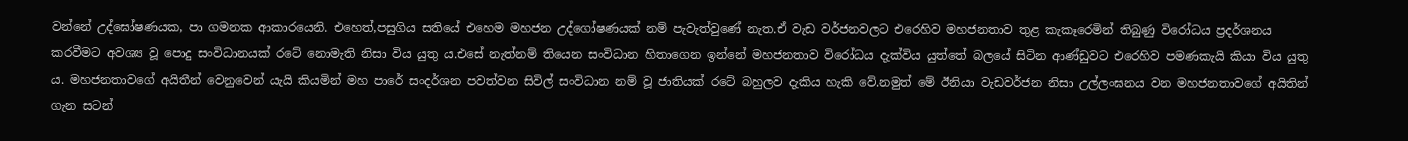වන්නේ උද්ඝෝෂණයක, පා ගමනක ආකාරයෙනි. එහෙත්,පසුගිය සතියේ එහෙම මහජන උද්ගෝෂණයක් නම් පැවැත්වුණේ නැත.ඒ වැඩ වර්ජනවලට එරෙහිව මහජනතාව තුළ කැකෑරෙමින් තිබුණු විරෝධය ප්‍රදර්ශනය කරවීමට අවශ්‍ය වූ පොදු සංවිධානයක් රටේ නොමැති නිසා විය යුතු ය.එසේ නැත්නම් තියෙන සංවිධාන හිතාගෙන ඉන්නේ මහජනතාව විරෝධය දැක්විය යුත්තේ බලයේ සිටින ආණ්ඩුවට එරෙහිව පමණකැයි කියා විය යුතු ය. මහජනතාවගේ අයිතීන් වෙනුවෙන් යැයි කියමින් මහ පාරේ සංදර්ශන පවත්වන සිවිල් සංවිධාන නම් වූ ජාතියක් රටේ බහුලව දැකිය හැකි වේ.නමුත් මේ ඊනියා වැඩවර්ජන නිසා උල්ලංඝනය වන මහජනතාවගේ අයිතින් ගැන සටන්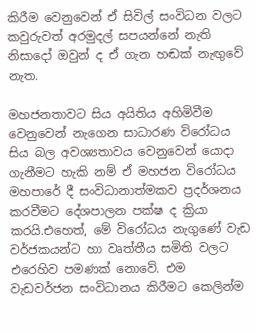කිරීම වෙනුවෙන් ඒ සිවිල් සංවිධන වලට කවුරුවත් අරමුදල් සපයන්නේ නැති නිසාදෝ ඔවුන් ද ඒ ගැන හඬක් නැඟුවේ නැත.

මහජනතාවට සිය අයිතිය අහිමිවීම වෙනුවෙන් නැගෙන සාධාරණ විරෝධය සිය බල අවශ්‍යතාවය වෙනුවෙන් යොදා ගැනීමට හැකි නම් ඒ මහජන විරෝධය මහපාරේ දී සංවිධානාත්මකව ප්‍රදර්ශනය කරවීමට දේශපාලන පක්ෂ ද ක්‍රියා කරයි.එහෙත්, මේ විරෝධය නැගුණේ වැඩ වර්ජකයන්ට හා වෘත්තීය සමිති වලට එරෙහිව පමණක් නොවේ. එම වැඩවර්ජන සංවිධානය කිරීමට කෙලින්ම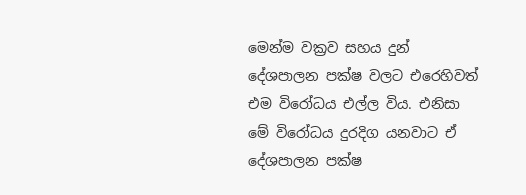මෙන්ම වක්‍රව සහය දුන් දේශපාලන පක්ෂ වලට එරෙහිවත් එම විරෝධය එල්ල විය. එනිසා මේ විරෝධය දුරදිග යනවාට ඒ දේශපාලන පක්ෂ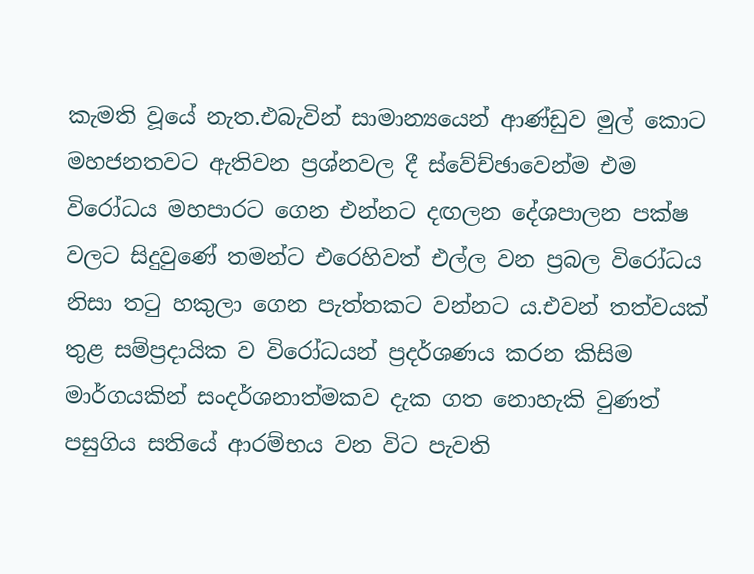කැමති වූයේ නැත.එබැවින් සාමාන්‍යයෙන් ආණ්ඩුව මුල් කොට මහජනතවට ඇතිවන ප්‍රශ්නවල දී ස්වේච්ඡාවෙන්ම එම විරෝධය මහපාරට ගෙන එන්නට දඟලන දේශපාලන පක්ෂ වලට සිදුවුණේ තමන්ට එරෙහිවත් එල්ල වන ප්‍රබල විරෝධය නිසා තටු හකුලා ගෙන පැත්තකට වන්නට ය.එවන් තත්වයක් තුළ සම්ප්‍රදායික ව විරෝධයන් ප්‍රදර්ශණය කරන කිසිම මාර්ගයකින් සංදර්ශනාත්මකව දැක ගත නොහැකි වුණත් පසුගිය සතියේ ආරම්භය වන විට පැවති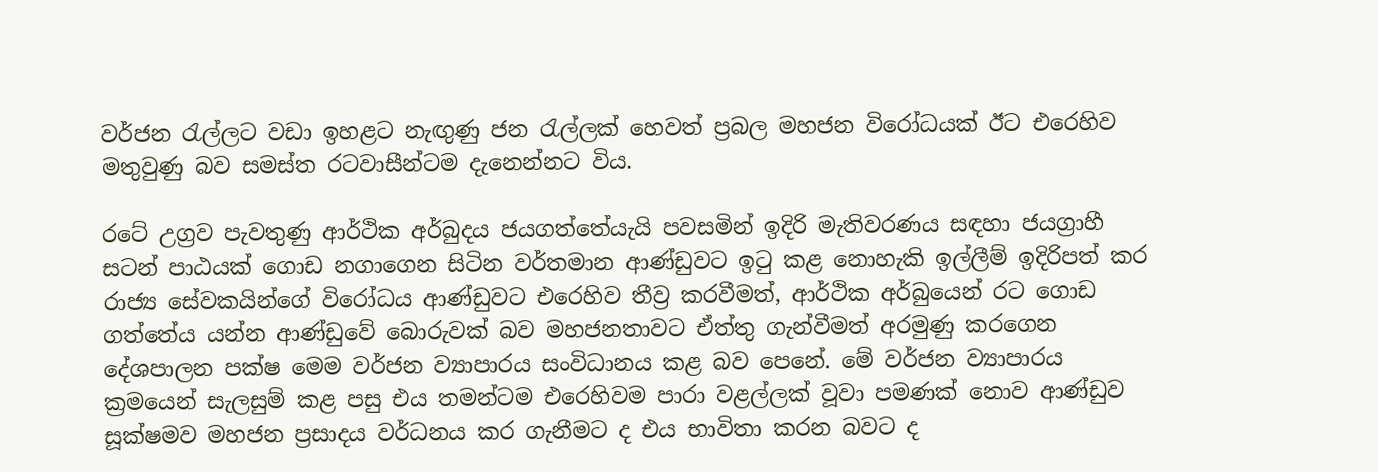වර්ජන රැල්ලට වඩා ඉහළට නැඟුණු ජන රැල්ලක් හෙවත් ප්‍රබල මහජන විරෝධයක් ඊට එරෙහිව මතුවුණු බව සමස්ත රටවාසීන්ටම දැනෙන්නට විය.

රටේ උග්‍රව පැවතුණු ආර්ථික අර්බුදය ජයගත්තේයැයි පවසමින් ඉදිරි මැතිවරණය සඳහා ජයග්‍රාහී සටන් පාඨයක් ගොඩ නගාගෙන සිටින වර්තමාන ආණ්ඩුවට ඉටු කළ නොහැකි ඉල්ලීම් ඉදිරිපත් කර රාජ්‍ය සේවකයින්ගේ විරෝධය ආණ්ඩුවට එරෙහිව තීව්‍ර කරවීමත්, ආර්ථික අර්බු‍යෙන් රට ගොඩ ගත්තේය යන්න ආණ්ඩුවේ බොරුවක් බව මහජනතාවට ඒත්තු ගැන්වීමත් අරමුණු කරගෙන දේශපාලන පක්ෂ මෙම වර්ජන ව්‍යාපාරය සංවිධානය කළ බව පෙනේ. මේ වර්ජන ව්‍යාපාරය ක්‍රමයෙන් සැලසුම් කළ පසු එය තමන්ටම එරෙහිවම පාරා වළල්ලක් වූවා පමණක් නොව ආණ්ඩුව සූක්ෂමව මහජන ප්‍රසාදය වර්ධනය කර ගැනීමට ද එය භාවිතා කරන බවට ද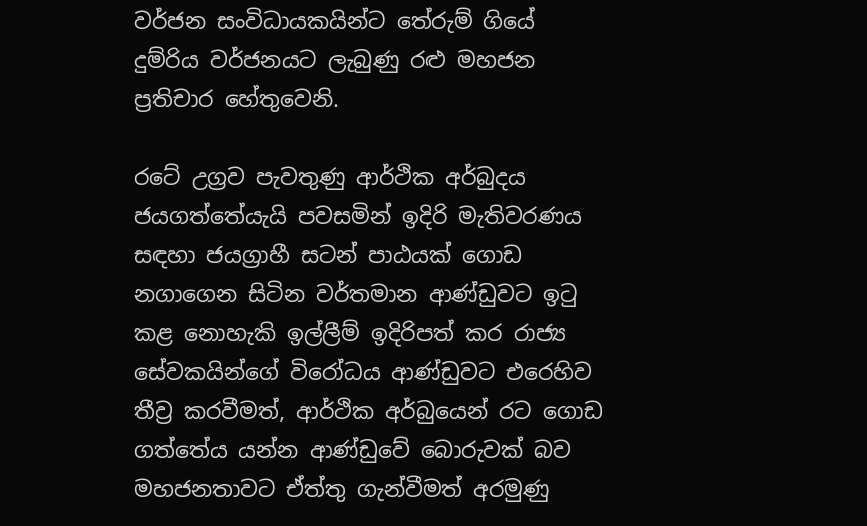වර්ජන සංවිධායකයින්ට තේරුම් ගියේ දුම්රිය වර්ජනයට ලැබුණු රළු මහජන ප්‍රතිචාර හේතුවෙනි.

රටේ උග්‍රව පැවතුණු ආර්ථික අර්බුදය ජයගත්තේයැයි පවසමින් ඉදිරි මැතිවරණය සඳහා ජයග්‍රාහී සටන් පාඨයක් ගොඩ නගාගෙන සිටින වර්තමාන ආණ්ඩුවට ඉටු කළ නොහැකි ඉල්ලීම් ඉදිරිපත් කර රාජ්‍ය සේවකයින්ගේ විරෝධය ආණ්ඩුවට එරෙහිව තීව්‍ර කරවීමත්, ආර්ථික අර්බු‍යෙන් රට ගොඩ ගත්තේය යන්න ආණ්ඩුවේ බොරුවක් බව මහජනතාවට ඒත්තු ගැන්වීමත් අරමුණු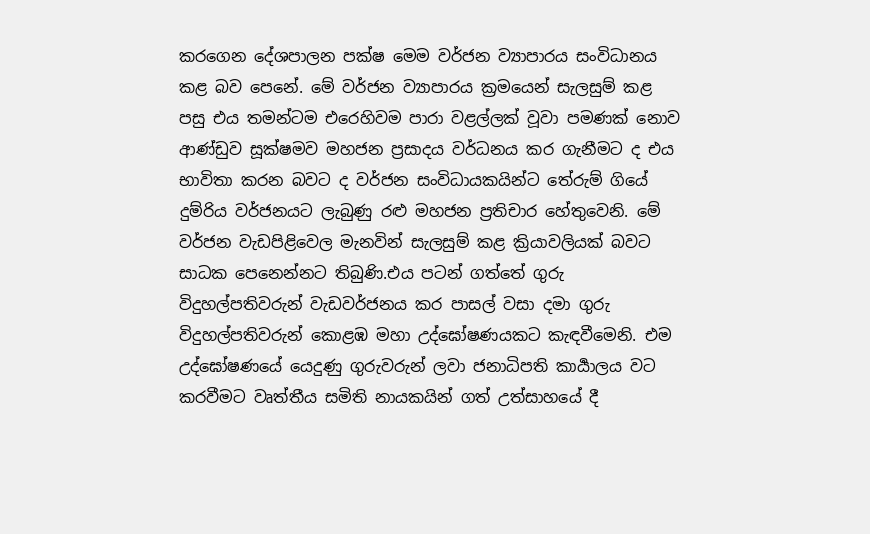කරගෙන දේශපාලන පක්ෂ මෙම වර්ජන ව්‍යාපාරය සංවිධානය කළ බව පෙනේ. මේ වර්ජන ව්‍යාපාරය ක්‍රමයෙන් සැලසුම් කළ පසු එය තමන්ටම එරෙහිවම පාරා වළල්ලක් වූවා පමණක් නොව ආණ්ඩුව සූක්ෂමව මහජන ප්‍රසාදය වර්ධනය කර ගැනීමට ද එය භාවිතා කරන බවට ද වර්ජන සංවිධායකයින්ට තේරුම් ගියේ දුම්රිය වර්ජනයට ලැබුණු රළු මහජන ප්‍රතිචාර හේතුවෙනි. මේ වර්ජන වැඩපිළිවෙල මැනවින් සැලසුම් කළ ක්‍රියාවලියක් බවට සාධක පෙනෙන්නට තිබුණි.එය පටන් ගත්තේ ගුරු විදුහල්පතිවරුන් වැඩවර්ජනය කර පාසල් වසා දමා ගුරු විදුහල්පතිවරුන් කොළඹ මහා උද්ඝෝෂණයකට කැඳවීමෙනි. එම උද්ඝෝෂණයේ යෙදුණු ගුරුවරුන් ලවා ජනාධිපති කාර්‍යාලය වට කරවීමට වෘත්තීය සමිති නායකයින් ගත් උත්සාහයේ දී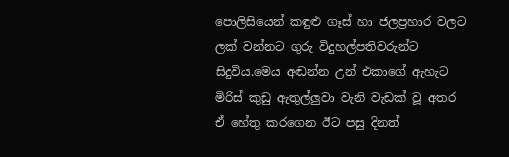පොලිසියෙන් කඳුළු ගෑස් හා ජලප්‍රහාර වලට ලක් වන්නට ගුරු විදුහල්පතිවරුන්ට සිදුවිය.මෙය අඬන්න උන් එකාගේ ඇහැට මිරිස් කුඩු ඇතුල්ලුවා වැනි වැඩක් වූ අතර ඒ හේතු කරගෙන ඊට පසු දිනත්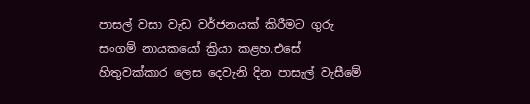පාසල් වසා වැඩ වර්ජනයක් කිරීමට ගුරු සංගම් නායකයෝ ක්‍රියා කළහ.එසේ හිතුවක්කාර ලෙස දෙවැනි දින පාසැල් වැසීමේ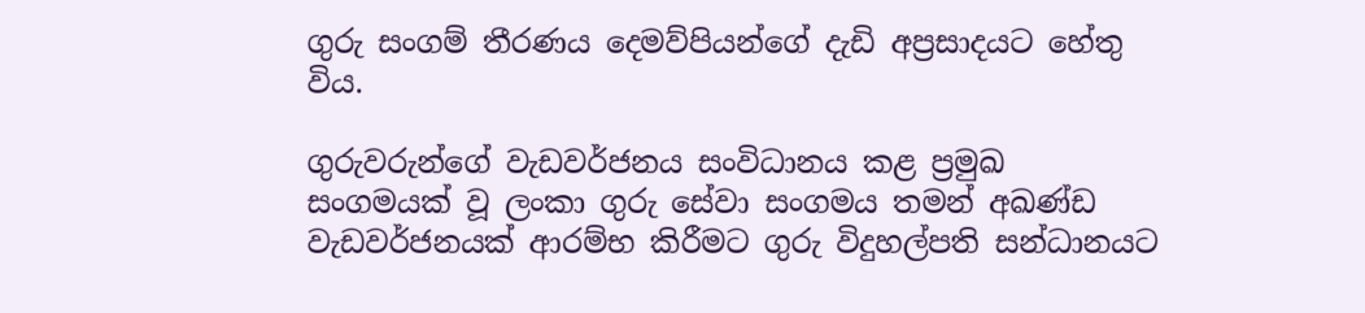ගුරු සංගම් තීරණය දෙමව්පියන්ගේ දැඩි අප්‍රසාදයට හේතු විය.

ගුරුවරුන්ගේ වැඩවර්ජනය සංවිධානය කළ ප්‍රමුඛ සංගමයක් වූ ලංකා ගුරු සේවා සංගමය තමන් අඛණ්ඩ වැඩවර්ජනයක් ආරම්භ කිරීමට ගුරු විදුහල්පති සන්ධානයට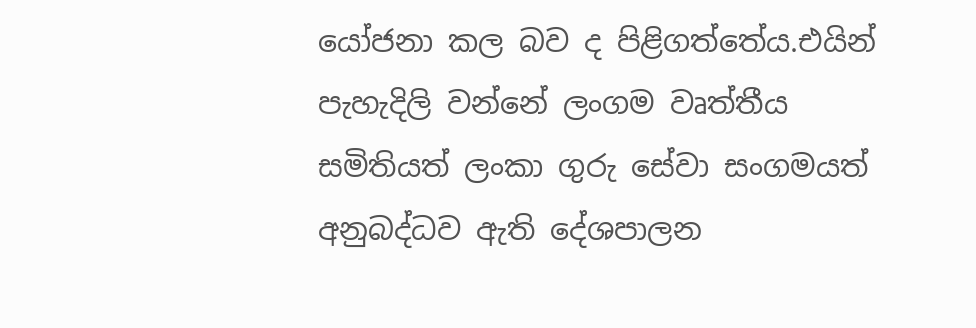යෝජනා කල බව ද පිළිගත්තේය.එයින් පැහැදිලි වන්නේ ලංගම වෘත්තීය සමිතියත් ලංකා ගුරු සේවා සංගමයත් අනුබද්ධව ඇති දේශපාලන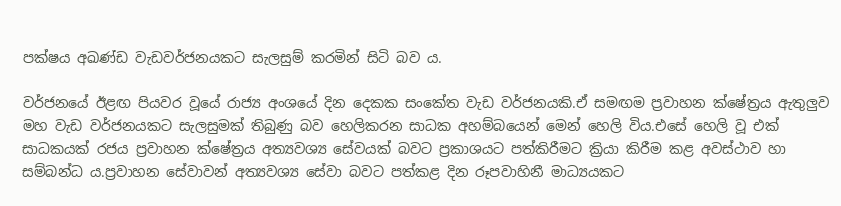පක්ෂය අඛණ්ඩ වැඩවර්ජනයකට සැලසුම් කරමින් සිටි බව ය.

වර්ජනයේ ඊළඟ පියවර වූයේ රාජ්‍ය අංශයේ දින දෙකක සංකේත වැඩ වර්ජනයකි.ඒ සමඟම ප්‍රවාහන ක්ෂේත්‍රය ඇතුලුව මහ වැඩ වර්ජනයකට සැලසුමක් තිබුණු බව හෙලිකරන සාධක අහම්බයෙන් මෙන් හෙලි විය.එසේ හෙලි වූ එක් සාධකයක් රජය ප්‍රවාහන ක්ෂේත්‍රය අත්‍යවශ්‍ය සේවයක් බවට ප්‍රකාශයට පත්කිරීමට ක්‍රියා කිරීම කළ අවස්ථාව හා සම්බන්ධ ය.ප්‍රවාහන සේවාවන් අත්‍යවශ්‍ය සේවා බවට පත්කළ දින රූපවාහිනී මාධ්‍යයකට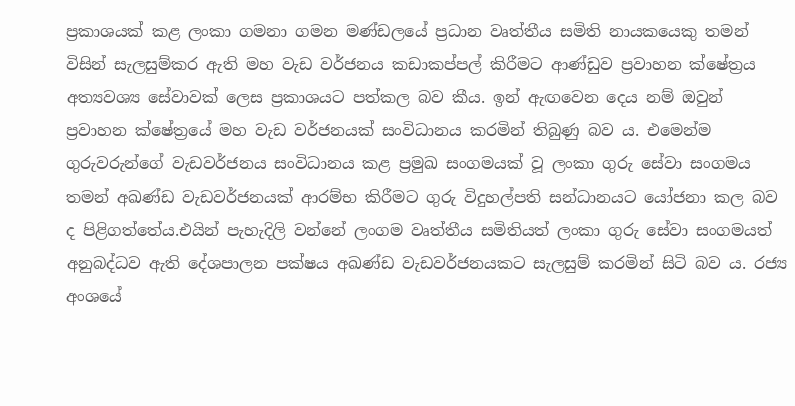ප්‍රකාශයක් කළ ලංකා ගමනා ගමන මණ්ඩලයේ ප්‍රධාන වෘත්තීය සමිති නායකයෙකු තමන් විසින් සැලසුම්කර ඇති මහ වැඩ වර්ජනය කඩාකප්පල් කිරීමට ආණ්ඩුව ප්‍රවාහන ක්ෂේත්‍රය අත්‍යවශ්‍ය සේවාවක් ලෙස ප්‍රකාශයට පත්කල බව කීය. ඉන් ඇඟවෙන දෙය නම් ඔවුන් ප්‍රවාහන ක්ෂේත්‍රයේ මහ වැඩ වර්ජනයක් සංවිධානය කරමින් තිබුණු බව ය. එමෙන්ම ගුරුවරුන්ගේ වැඩවර්ජනය සංවිධානය කළ ප්‍රමුඛ සංගමයක් වූ ලංකා ගුරු සේවා සංගමය තමන් අඛණ්ඩ වැඩවර්ජනයක් ආරම්භ කිරීමට ගුරු විදුහල්පති සන්ධානයට යෝජනා කල බව ද පිළිගත්තේය.එයින් පැහැදිලි වන්නේ ලංගම වෘත්තීය සමිතියත් ලංකා ගුරු සේවා සංගමයත් අනුබද්ධව ඇති දේශපාලන පක්ෂය අඛණ්ඩ වැඩවර්ජනයකට සැලසුම් කරමින් සිටි බව ය. රජ්‍ය අංශයේ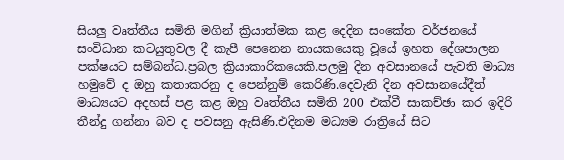සියලු වෘත්තීය සමිති මගින් ක්‍රියාත්මක කළ දෙදින සංකේත වර්ජනයේ සංවිධාන කටයුතුවල දී කැපී පෙනෙන නායකයෙකු වූයේ ඉහත දේශපාලන පක්ෂයට සම්බන්ධ.ප්‍රබල ක්‍රියාකාරිකයෙකි.පලමු දින අවසානයේ පැවති මාධ්‍ය හමුවේ ද ඔහු කතාකරනු ද පෙන්නුම් කෙරිණි.දෙවැනි දින අවසානයේදීත් මාධ්‍යයට අදහස් පළ කළ ඔහු වෘත්තීය සමිති 200 එක්වී සාකච්ඡා කර ඉදිරි තීන්දු ගන්නා බව ද පවසනු ඇසිණි.එදිනම මධ්‍යම රාත්‍රියේ සිට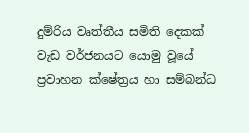දුම්රිය වෘත්තීය සමිති දෙකක් වැඩ වර්ජනයට යොමු වූයේ ප්‍රවාහන ක්ෂේත්‍රය හා සම්බන්ධ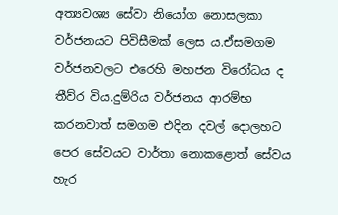අත්‍යවශ්‍ය සේවා නියෝග නොසලකා වර්ජනයට පිවිසීමක් ලෙස ය.ඒසමගම වර්ජනවලට එරෙහි මහජන විරෝධය ද තීව්ර විය.දුම්රිය වර්ජනය ආරම්භ කරනවාත් සමගම එදින දවල් දොලහට පෙර සේවයට වාර්තා නොකළොත් සේවය හැර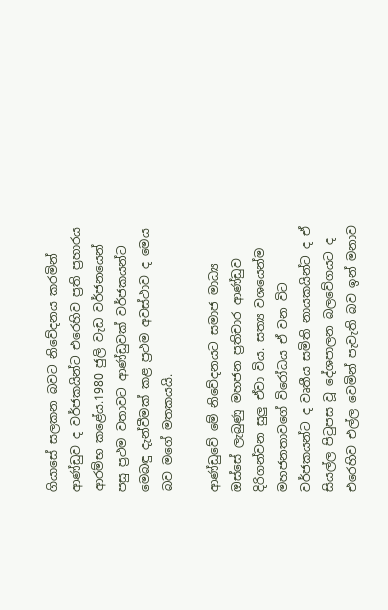ගියාසේ සලකන බවට නිවේදනය කරමින් ආණ්ඩුව ද වර්ජකයින්‍ට එරෙහිව ප්‍රති ප්‍රහාරය ආරම්භ කළේය.1980 ජුලි වැඩ වර්ජනයෙන් පසු ප්‍රථම වතාවට ආණ්ඩුවක් වර්ජකයන්ට මෙබඳු දැන්වීමක් කළ ප්‍රථම අවස්ථාව ද මෙය බව මගේ මතකයයි.

ආණ්ඩුවේ මේ නිවේදනයට සමාජ මාධ්‍ය ඔස්සේ ලැබුණු මහජන ප්‍රතිචාර ආණ්ඩුව දිරිගන්වන සුලු ඒවා විය. සත්‍ය වශයෙන්ම මහජනතාවගේ විරෝධය ඒ වන විට වර්ජකයන්ට ද වෘතීය සමිති නායකයින්ට ද ඒ සියල්ල පිටුපස වූ දේශපාලන බලවේගයට ද එරෙහිව එල්ල වෙමින් පැවැති බව ඉන් මනාව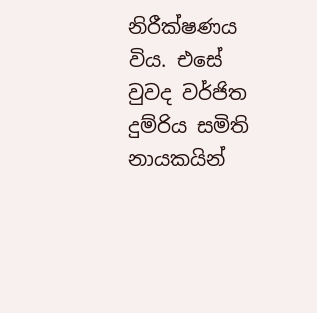නිරීක්ෂණය විය. එසේ වුවද වර්ජිත දුම්රිය සමිති නායකයින්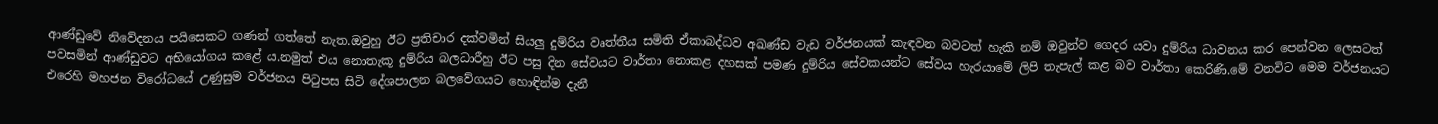ආණ්ඩුවේ නිවේදනය පයිසෙකට ගණන් ගත්තේ නැත.ඔවුහු ඊට ප්‍රතිචාර දක්වමින් සියලු දුම්රිය වෘත්තීය සමිති ඒකාබද්ධව අඛණ්ඩ වැඩ වර්ජනයක් කැඳවන බවටත් හැකි නම් ඔවුන්ව ගෙදර යවා දුම්රිය ධාවනය කර පෙන්වන ලෙසටත් පවසමින් ආණ්ඩුවට අභියෝගය කළේ ය.නමුත් එය නොතැකූ දුම්රිය බලධාරීහු ඊට පසු දින සේවයට වාර්තා නොකළ දහසක් පමණ දුම්රිය සේවකයන්ට සේවය හැරයාමේ ලිපි තැපැල් කළ බව වාර්තා කෙරිණි.මේ වනවිට මෙම වර්ජනයට එරෙහි මහජන විරෝධයේ උණුසුම වර්ජනය පිටුපස සිටි දේශපාලන බලවේගයට හොඳින්ම දැනී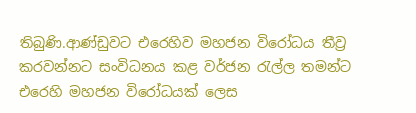තිබුණි.ආණ්ඩුවට එරෙහිව මහජන විරෝධය තීව්‍ර කරවන්නට සංවිධනය කළ වර්ජන රැල්ල තමන්ට එරෙහි මහජන විරෝධයක් ලෙස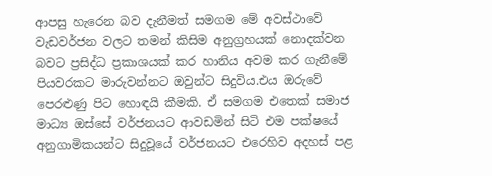ආපසු හැරෙන බව දැනීමත් සමගම මේ අවස්ථාවේ වැඩවර්ජන වලට තමන් කිසිම අනුග්‍රහයක් නොදක්වන බවට ප්‍රසිද්ධ ප්‍රකාශයක් කර හානිය අවම කර ගැනීමේ පියවරකට මාරුවන්නට ඔවුන්ට සිදුවිය.එය ඔරුවේ පෙරළුණු පිට හොඳයි කීමකි. ඒ සමගම එතෙක් සමාජ මාධ්‍ය ඔස්සේ වර්ජනයට ආවඩමින් සිටි එම පක්ෂයේ අනුගාමිකයන්ට සිදුවූයේ වර්ජනයට එරෙහිව අදහස් පළ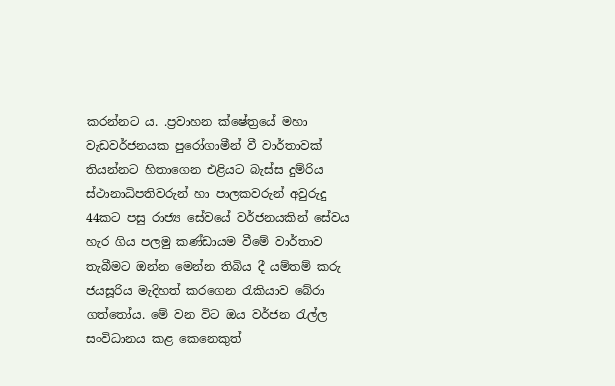කරන්නට ය. .ප්‍රවාහන ක්ෂේත්‍රයේ මහා වැඩවර්ජනයක පුරෝගාමීන් වී වාර්තාවක් තියන්නට හිතාගෙන එළියට බැස්ස දුම්රිය ස්ථානාධිපතිවරුන් හා පාලකවරුන් අවුරුදු 44කට පසු රාජ්‍ය සේවයේ වර්ජනයකින් සේවය හැර ගිය පලමු කණ්ඩායම වීමේ වාර්තාව තැබීමට ඔන්න මෙන්න තිබිය දී යම්තම් කරු ජයසූරිය මැදිහත් කරගෙන රැකියාව බේරා ගත්තෝය. මේ වන විට ඔය වර්ජන රැල්ල සංවිධානය කළ කෙනෙකුත්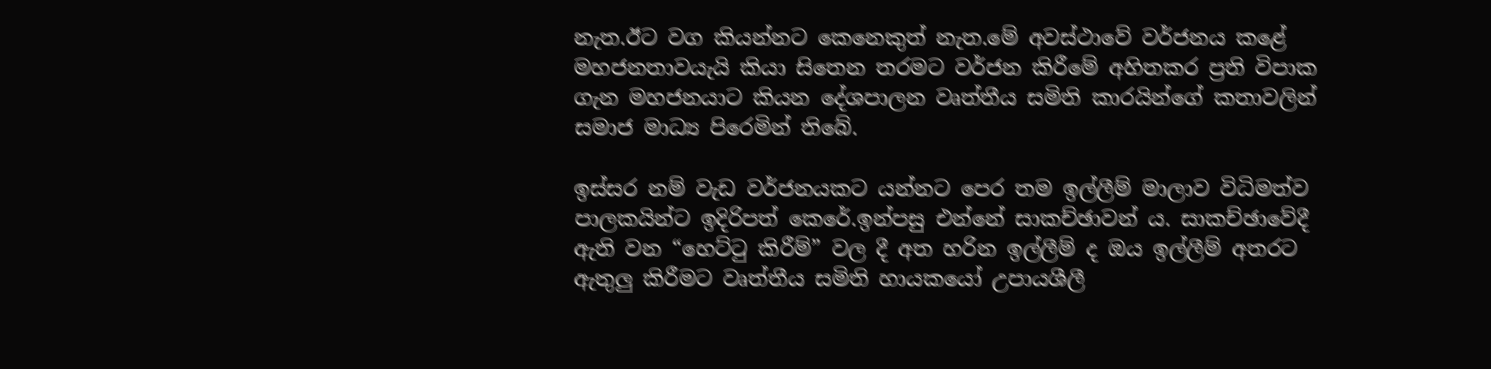නැත.ඊට වග කියන්නට කෙනෙකුත් නැත.මේ අවස්ථාවේ වර්ජනය කළේ මහජනතාවයැයි කියා සිතෙන තරමට වර්ජන කිරීමේ අහිතකර ප්‍රති විපාක ගැන මහජනයාට කියන දේශපාලන වෘත්තීය සමිති කාරයින්ගේ කතාවලින් සමාජ මාධ්‍ය පිරෙමින් තිබේ.

ඉස්සර නම් වැඩ වර්ජනයකට යන්නට පෙර තම ඉල්ලීම් මාලාව විධිමත්ව පාලකයින්ට ඉදිරිපත් කෙරේ.ඉන්පසු එන්නේ සාකච්ඡාවන් ය. සාකච්ඡාවේදී ඇති වන “හෙට්ටු කිරීම්” වල දී අත හරින ඉල්ලීම් ද ඔය ඉල්ලීම් අතරට ඇතුලු කිරීමට වෘත්තීය සමිති හායකයෝ උපායශීලී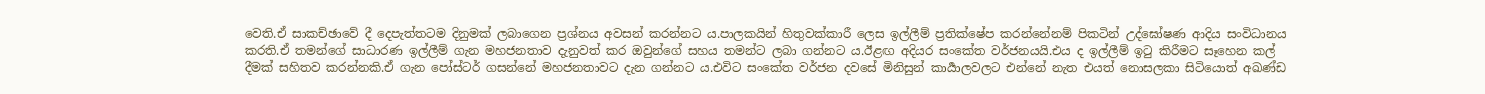වෙති.ඒ සාකච්ඡාවේ දී දෙපැත්තටම දිනුමක් ලබාගෙන ප්‍රශ්නය අවසන් කරන්නට ය.පාලකයින් හිතුවක්කාරී ලෙස ඉල්ලීම් ප්‍රතික්ෂේප කරන්නේනම් පිකටින් උද්ඝෝෂණ ආදිය සංවිධානය කරති.ඒ තමන්ගේ සාධාරණ ඉල්ලීම් ගැන මහජනතාව දැනුවත් කර ඔවුන්ගේ සහය තමන්ට ලබා ගන්නට ය.ඊළඟ අදියර සංකේත වර්ජනයයි.එය ද ඉල්ලීම් ඉටු කිරීමට සෑහෙන කල් දීමක් සහිතව කරන්නකි.ඒ ගැන පෝස්ටර් ගසන්නේ මහජනතාවට දැන ගන්නට ය.එවිට සංකේත වර්ජන දවසේ මිනිසුන් කාර්‍යාලවලට එන්නේ නැත එයත් නොසලකා සිටියොත් අඛණ්ඩ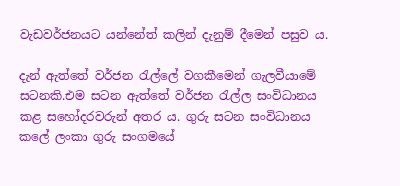වැඩවර්ජනයට යන්නේත් කලින් දැනුම් දීමෙන් පසුව ය.

දැන් ඇත්තේ වර්ජන රැල්ලේ වගකීමෙන් ගැලවීයාමේ සටනකි.එම සටන ඇත්තේ වර්ජන රැල්ල සංවිධානය කළ සහෝදරවරුන් අතර ය. ගුරු සටන සංවිධානය කලේ ලංකා ගුරු සංගමයේ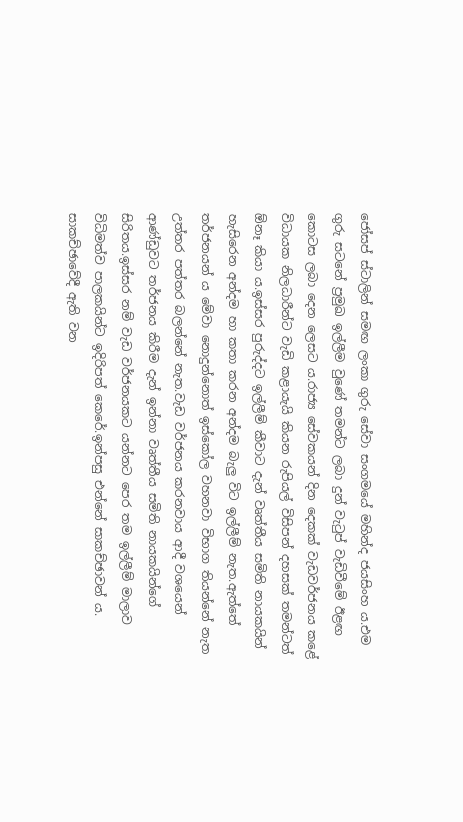ජෝසප් ස්ටාලින් සමඟ ලංකා ගුරු සේවා සංගමයේ මහින්ද ජයසිංහ ය.එම ගුරු සටනේ ප්‍රමුඛ ඉල්ලීම වුණේ තමන්ට ලබා දුන් වැටුප් වැඩිවීමේ ඊළඟ කොටස ලබා දෙන ලෙසට ය.රාජ්‍ය සේවකයන් දින දෙකක් වැඩවර්ජනය කළේ විධායක නිලධාරීන්ට වැඩි කළායැයි කියන රුපියල් විසිපන් දහසක් තමන්ටත් ඕනෑ කියා ය.ඉස්සර පුරුද්දට ඉල්ලීම් කීවාට දැන් වෘත්තීය සමිති නායකයින් හැසිරෙන අන්දම හා කතා කරන අන්දම බැලු විට ඉල්ලීම් නැත.ඇත්තේ තර්ජනයන්‍ ය මේවා නොදුන්නොත් ඉස්කෝල වහනවා විභාග තියන්නේ නැත උත්තර පත්තර බලන්නේ නැත.වැඩ වර්ජනය කරනවාය ආදී වශයෙන් ආණ්ඩුවට තර්ජනය කිරීම දැන් ඉන්නා වෘත්තීය සමිති නායකයින්ගේ සිරිතය.ඉස්සර නම් වැඩ වර්ජනයකට යන්නට පෙර තම ඉල්ලීම් මාලාව විධිමත්ව පාලකයින්ට ඉදිරිපත් කෙරේ.ඉන්පසු එන්නේ සාකච්ඡාවන් ය. සාකච්ඡාවේදී ඇති වන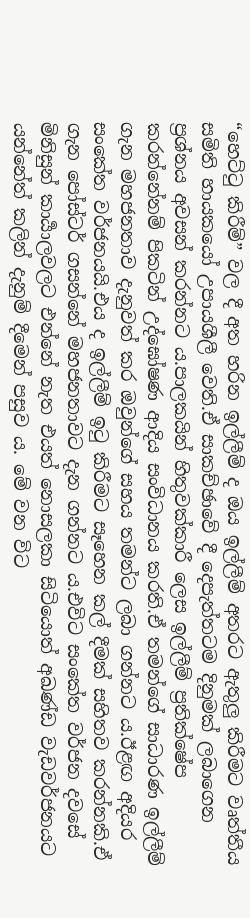“හෙට්ටු කිරීම්” වල දී අත හරින ඉල්ලීම් ද ඔය ඉල්ලීම් අතරට ඇතුලු කිරීමට වෘත්තීය සමිති හායකයෝ උපායශීලී වෙති.ඒ සාකච්ඡාවේ දී දෙපැත්තටම දිනුමක් ලබාගෙන ප්‍රශ්නය අවසන් කරන්නට ය.පාලකයින් හිතුවක්කාරී ලෙස ඉල්ලීම් ප්‍රතික්ෂේප කරන්නේනම් පිකටින් උද්ඝෝෂණ ආදිය සංවිධානය කරති.ඒ තමන්ගේ සාධාරණ ඉල්ලීම් ගැන මහජනතාව දැනුවත් කර ඔවුන්ගේ සහය තමන්ට ලබා ගන්නට ය.ඊළඟ අදියර සංකේත වර්ජනයයි.එය ද ඉල්ලීම් ඉටු කිරීමට සෑහෙන කල් දීමක් සහිතව කරන්නකි.ඒ ගැන පෝස්ටර් ගසන්නේ මහජනතාවට දැන ගන්නට ය.එවිට සංකේත වර්ජන දවසේ මිනිසුන් කාර්‍යාලවලට එන්නේ නැත එයත් නොසලකා සිටියොත් අඛණ්ඩ වැඩවර්ජනයට යන්නේත් කලින් දැනුම් දීමෙන් පසුව ය. මේ වන විට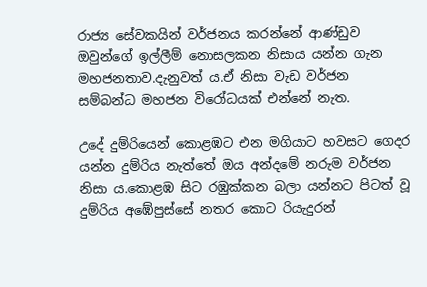රාජ්‍ය සේවකයින් වර්ජනය කරන්නේ ආණ්ඩුව ඔවුන්ගේ ඉල්ලීම් නොසලකන නිසාය යන්න ගැන මහජනතාව.දැනුවත්‍ ය.ඒ නිසා වැඩ වර්ජන සම්බන්ධ මහජන විරෝධයක් එන්නේ නැත.

උදේ දුම්රියෙන් කොළඹට එන මගියාට හවසට ගෙදර යන්න දුම්රිය නැත්තේ ඔය අන්දමේ නරුම වර්ජන නිසා ය.කොළඹ සිට රඹුක්කන බලා යන්නට පිටත් වූ දුම්රිය අඹේපුස්සේ නතර කොට රියැදුරන්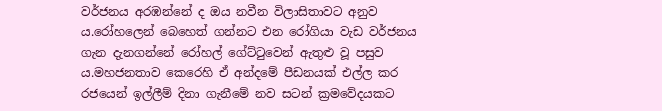වර්ජනය අරඹන්නේ ද ඔය නවීන විලාසිතාවට අනුව ය.රෝහලෙන් බෙහෙත් ගන්නට එන රෝගියා වැඩ වර්ජනය ගැන දැනගන්නේ රෝහල් ගේට්ටුවෙන් ඇතුළු වූ පසුව ය.මහජනතාව කෙරෙහි ඒ අන්දමේ පීඩනයක් එල්ල කර රජයෙන් ඉල්ලීම් දිනා ගැනීමේ නව සටන් ක්‍රමවේදයකට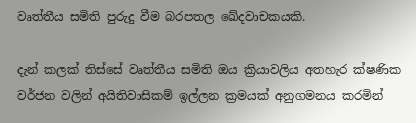වෘත්තීය සමිති පුරුදු වීම බරපතල ඛේදවාචකයකි.

දැන් කලක් තිස්සේ වෘත්තීය සමිති ඔය ක්‍රියාවලිය අතහැර ක්ෂණික වර්ජන වලින් අයිතිවාසිකම් ඉල්ලන ක්‍රමයක් අනුගමනය කරමින්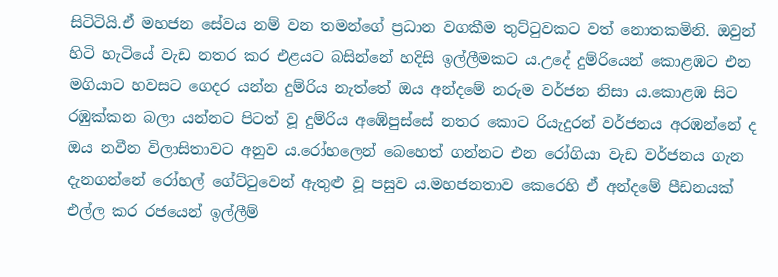සිටිටියි.ඒ මහජන සේවය නම් වන තමන්ගේ ප්‍රධාන වගකීම තුට්ටුවකට වත් නොතකමිනි. ඔවුන් හිටි හැටියේ වැඩ නතර කර එළයට බසින්නේ හදිසි ඉල්ලීමකට ය.උදේ දුම්රියෙන් කොළඹට එන මගියාට හවසට ගෙදර යන්න දුම්රිය නැත්තේ ඔය අන්දමේ නරුම වර්ජන නිසා ය.කොළඹ සිට රඹුක්කන බලා යන්නට පිටත් වූ දුම්රිය අඹේපුස්සේ නතර කොට රියැදුරන් වර්ජනය අරඹන්නේ ද ඔය නවීන විලාසිතාවට අනුව ය.රෝහලෙන් බෙහෙත් ගන්නට එන රෝගියා වැඩ වර්ජනය ගැන දැනගන්නේ රෝහල් ගේට්ටුවෙන් ඇතුළු වූ පසුව ය.මහජනතාව කෙරෙහි ඒ අන්දමේ පීඩනයක් එල්ල කර රජයෙන් ඉල්ලීම්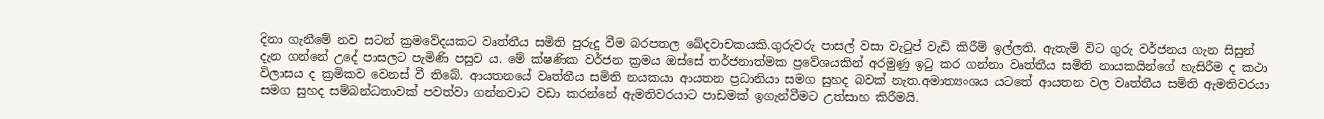දිනා ගැනීමේ නව සටන් ක්‍රමවේදයකට වෘත්තීය සමිති පුරුදු වීම බරපතල ඛේදවාචකයකි.ගුරුවරු පාසල් වසා වැටුප් වැඩි කිරීම් ඉල්ලති. ඇතැම් විට ගුරු වර්ජනය ගැන සිසුන් දැන ගන්නේ උදේ පාසලට පැමිණි පසුව ය. මේ ක්ෂණික වර්ජන ක්‍රමය ඔස්සේ තර්ජනාත්මක ප්‍රවේශයකින් අරමුණු ඉටු කර ගන්නා වෘත්තීය සමිති නායකයින්ගේ හැසිරීම ද කථා විලාසය ද ක්‍රමිකව වෙනස් වී තිබේ. ආයතනයේ වෘත්තීය සමිති නයකයා ආයතන ප්‍රධානියා සමග සුහද බවක් නැත.අමාත්‍යංශය යටතේ ආයතන වල වෘත්තීය සමිති ඇමතිවරයා සමග සුහද සම්බන්ධතාවක් පවත්වා ගන්නවාට වඩා කරන්නේ ඇමතිවරයාට පාඩමක් ඉගැන්වීමට උත්සාහ කිරීමයි.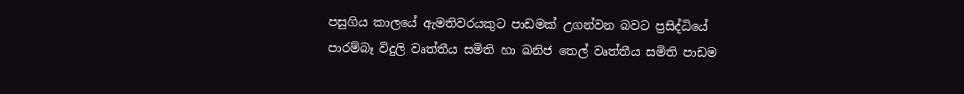පසුගිය කාලයේ ඇමතිවරයකුට පාඩමක් උගන්වන බවට ප්‍රසිද්ධියේ පාරම්බෑ විදුලි වෘත්තීය සමිති හා ඛනිජ තෙල් වෘත්තීය සමිති පාඩම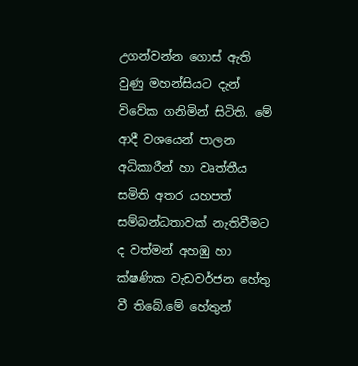උගන්වන්න ගොස් ඇති වුණු මහන්සියට දැන් විවේක ගනිමින් සිටිති. මේ ආදී වශයෙන් පාලන අධිකාරීන් හා වෘත්තීය සමිති අතර යහපත් සම්බන්ධතාවක් නැතිවීමට ද වත්මන් අහඹු හා ක්ෂණික වැඩවර්ජන හේතු වී තිබේ.මේ හේතුන්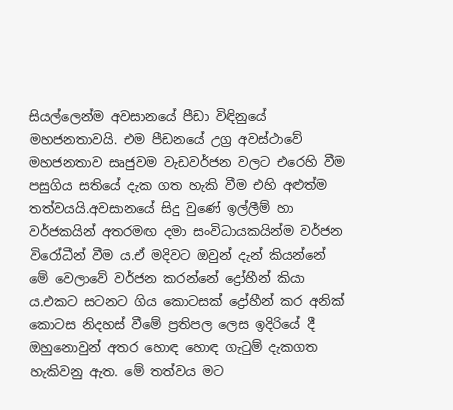සියල්ලෙන්ම අවසානයේ පීඩා විඳිනුයේ මහජනතාවයි. එම පීඩනයේ උග්‍ර අවස්ථාවේ මහජනතාව සෘජුවම වැඩවර්ජන වලට එරෙහි වීම පසුගිය සතියේ දැක ගත හැකි වීම එහි අළුත්ම තත්වයයි.අවසානයේ සිදු වුණේ ඉල්ලීම් හා වර්ජකයින් අතරමඟ දමා සංවිධායකයින්ම වර්ජන විරෝධීන් වීම ය.ඒ මදිවට ඔවුන් දැන් කියන්නේ මේ වෙලාවේ වර්ජන කරන්නේ ද්‍රෝහීන් කියා ය.එකට සටනට ගිය කොටසක් ද්‍රෝහීන් කර අනික් කොටස නිදහස් වීමේ ප්‍රතිපල ලෙස ඉදිරියේ දී ඔහුනොවුන් අතර හොඳ හොඳ ගැටුම් දැකගත හැකිවනු ඇත. මේ තත්වය මට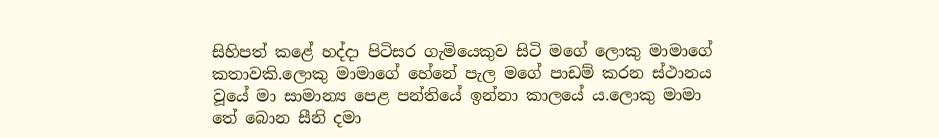සිහිපත් කළේ හද්දා පිටිසර ගැමියෙකුව සිටි මගේ ලොකු මාමාගේ කතාවකි.ලොකු මාමාගේ හේනේ පැල මගේ පාඩම් කරන ස්ථානය වූයේ මා සාමාන්‍ය පෙළ පන්තියේ ඉන්නා කාලයේ ය.ලොකු මාමා තේ බොන සීනි දමා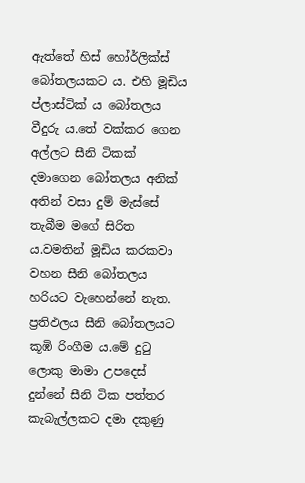ඇත්තේ හිස් හෝර්ලික්ස් බෝතලයකට ය. එහි මූඩිය ප්ලාස්ටික්‍ ය බෝතලය වීදුරු ය.තේ වක්කර ගෙන අල්ලට සීනි ටිකක් දමාගෙන බෝතලය අනික් අතින් වසා දුම් මැස්සේ තැබීම මගේ සිරිත ය.වමතින් මූඩිය කරකවා වහන සීනි බෝතලය හරියට වැහෙන්නේ නැත. ප්‍රතිඵලය සීනි බෝතලයට කූඹි රිංගීම ය.මේ දුටු ලොකු මාමා උපදෙස් දුන්නේ සීනි ටික පත්තර කැබැල්ලකට දමා දකුණු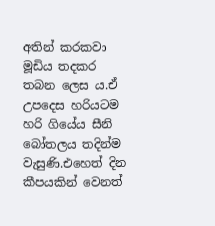අතින් කරකවා මූඩිය තදකර තබන ලෙස ය.ඒ උපදෙස හරියටම හරි ගියේය සීනි බෝතලය තදින්ම වැසුණි.එහෙත් දින කීපයකින් වෙනත්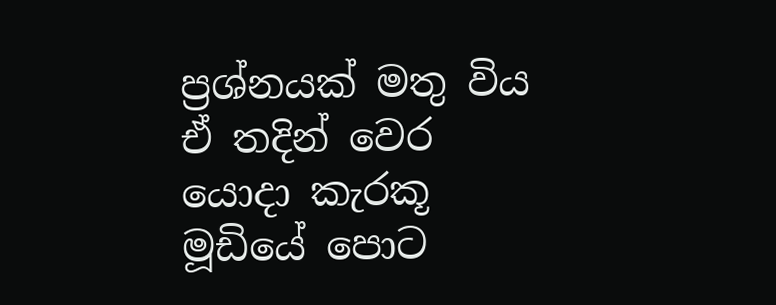ප්‍රශ්නයක් මතු විය ඒ තදින් වෙර යොදා කැරකූ මූඩියේ පොට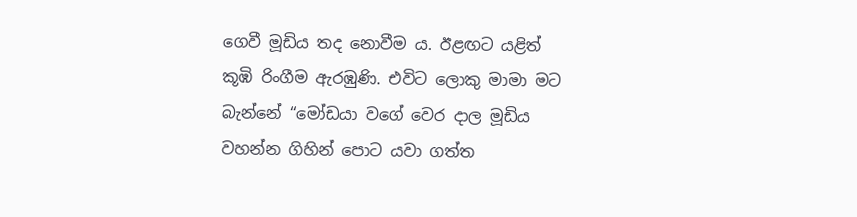ගෙවී මූඩිය තද නොවීම ය. ඊළඟට යළිත් කූඹි රිංගීම ඇරඹුණි. එවිට ලොකු මාමා මට බැන්නේ “මෝඩයා වගේ වෙර දාල මූඩිය වහන්න ගිහින් පොට යවා ගත්ත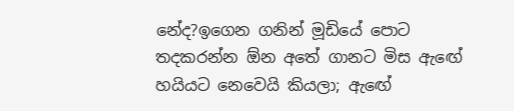නේද?ඉගෙන ගනින් මූඩියේ පොට තදකරන්න ඕන අතේ ගානට මිස ඇඟේ හයියට නෙවෙයි කියලා; ඇඟේ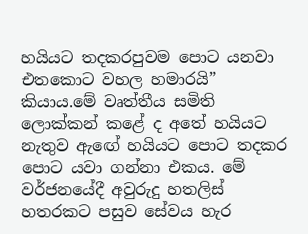හයියට තදකරපුවම පොට යනවා එතකොට වහල හමාරයි” කියාය.මේ වෘත්තීය සමිති ලොක්කන් කළේ ද අතේ හයියට නැතුව ඇඟේ හයියට පොට තදකර පොට යවා ගන්නා එකය. මේ වර්ජනයේදී අවුරුදු හතලිස් හතරකට පසුව සේවය හැර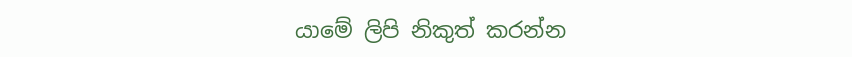යාමේ ලිපි නිකුත් කරන්න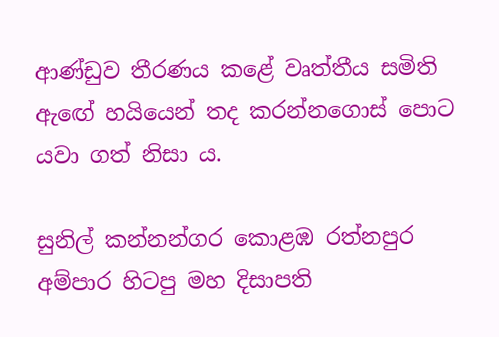ආණ්ඩුව තීරණය කළේ වෘත්තීය සමිති ඇඟේ හයියෙන් තද කරන්නගොස් පොට යවා ගත් නිසා ය.

සුනිල් කන්නන්ගර කොළඹ රත්නපුර අම්පාර හිටපු මහ දිසාපති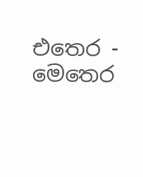එතෙර - මෙතෙර